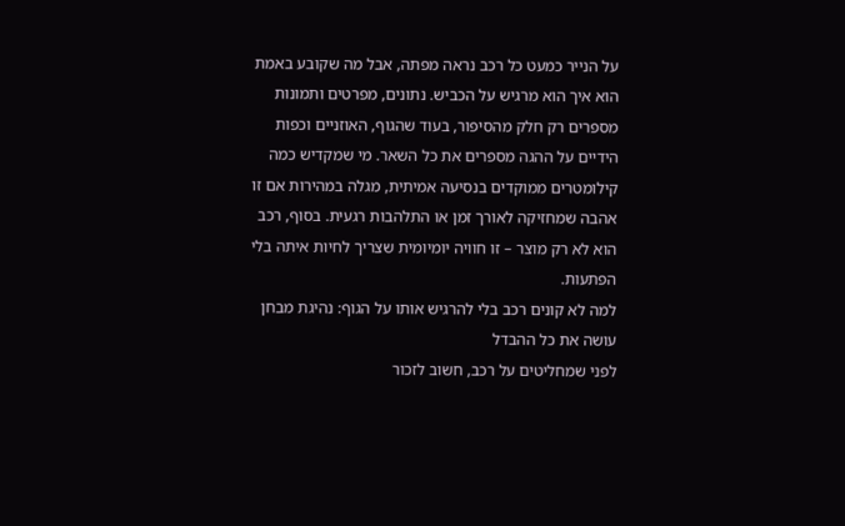על הנייר כמעט כל רכב נראה מפתה, אבל מה שקובע באמת הוא איך הוא מרגיש על הכביש. נתונים, מפרטים ותמונות מספרים רק חלק מהסיפור, בעוד שהגוף, האוזניים וכפות הידיים על ההגה מספרים את כל השאר. מי שמקדיש כמה קילומטרים ממוקדים בנסיעה אמיתית, מגלה במהירות אם זו אהבה שמחזיקה לאורך זמן או התלהבות רגעית. בסוף, רכב הוא לא רק מוצר – זו חוויה יומיומית שצריך לחיות איתה בלי הפתעות.
למה לא קונים רכב בלי להרגיש אותו על הגוף: נהיגת מבחן עושה את כל ההבדל
לפני שמחליטים על רכב, חשוב לזכור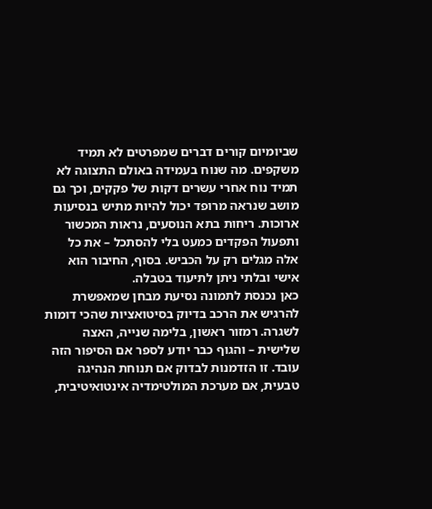שביומיום קורים דברים שמפרטים לא תמיד משקפים. מה שנוח בעמידה באולם התצוגה לא תמיד נוח אחרי עשרים דקות של פקקים, וכך גם מושב שנראה מרופד יכול להיות מתיש בנסיעות ארוכות. ריחות בתא הנוסעים, נראות המכשור ותפעול הפקדים כמעט בלי להסתכל – את כל אלה מגלים רק על הכביש. בסוף, החיבור הוא אישי ובלתי ניתן לתיעוד בטבלה.
כאן נכנסת לתמונה נסיעת מבחן שמאפשרת להרגיש את הרכב בדיוק בסיטואציות שהכי דומות לשגרה. רמזור ראשון, בלימה שנייה, האצה שלישית – והגוף כבר יודע לספר אם הסיפור הזה עובד. זו הזדמנות לבדוק אם תנוחת הנהיגה טבעית, אם מערכת המולטימדיה אינטואיטיבית,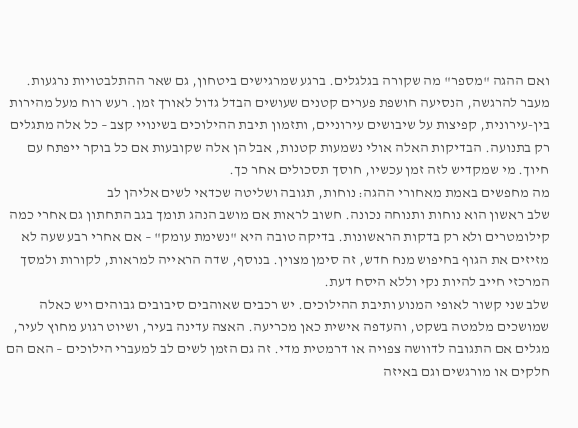ואם ההגה "מספר" מה שקורה בגלגלים. ברגע שמרגישים ביטחון, גם שאר ההתלבטויות נרגעות.
מעבר להרגשה, הנסיעה חושפת פערים קטנים שעושים הבדל גדול לאורך זמן. רעש רוח מעל מהירות בין-עירונית, קפיצות על שיבושים עירוניים, ותזמון תיבת ההילוכים בשינויי קצב – כל אלה מתגלים רק בתנועה. הבדיקות האלה אולי נשמעות קטנות, אבל הן אלה שקובעות אם כל בוקר ייפתח עם חיוך. מי שמקדיש לזה זמן עכשיו, חוסך תסכולים אחר כך.
מה מחפשים באמת מאחורי ההגה: נוחות, תגובה ושליטה שכדאי לשים אליהן לב
שלב ראשון הוא נוחות ותנוחה נכונה. חשוב לראות אם מושב הנהג תומך בגב התחתון גם אחרי כמה קילומטרים ולא רק בדקות הראשונות. בדיקה טובה היא "נשימת עומק" – אם אחרי רבע שעה לא מזיזים את הגוף בחיפוש מנח חדש, זה סימן מצוין. בנוסף, שדה הראייה למראות, לקורות ולמסך המרכזי חייב להיות נקי וללא היסח דעת.
שלב שני קשור לאופי המנוע ותיבת ההילוכים. יש רכבים שאוהבים סיבובים גבוהים ויש כאלה שמושכים מלמטה בשקט, והעדפה אישית כאן מכריעה. האצה עדינה בעיר, ושיוט רגוע מחוץ לעיר, מגלים אם התגובה לדוושה צפויה או דרמטית מדי. זה גם הזמן לשים לב למעברי הילוכים – האם הם חלקים או מורגשים וגם באיזה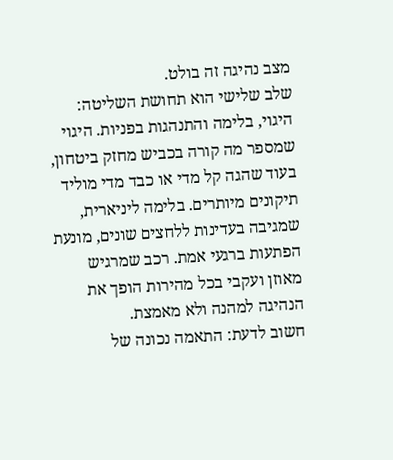מצב נהיגה זה בולט.
שלב שלישי הוא תחושת השליטה: היגוי, בלימה והתנהגות בפניות. היגוי שמספר מה קורה בכביש מחזק ביטחון, בעוד שהגה קל מדי או כבד מדי מוליד תיקונים מיותרים. בלימה ליניארית, שמגיבה בעדינות ללחצים שונים, מונעת הפתעות ברגעי אמת. רכב שמרגיש מאוזן ועקבי בכל מהירות הופך את הנהיגה למהנה ולא מאמצת.
חשוב לדעת: התאמה נכונה של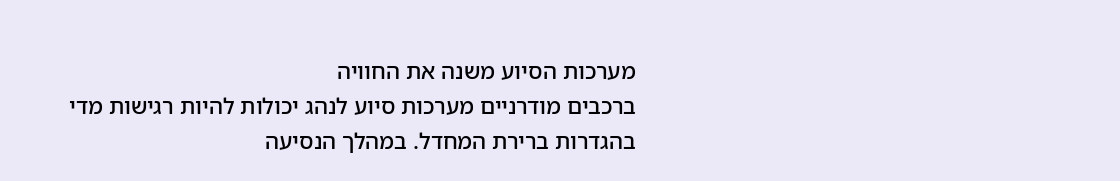מערכות הסיוע משנה את החוויה
ברכבים מודרניים מערכות סיוע לנהג יכולות להיות רגישות מדי בהגדרות ברירת המחדל. במהלך הנסיעה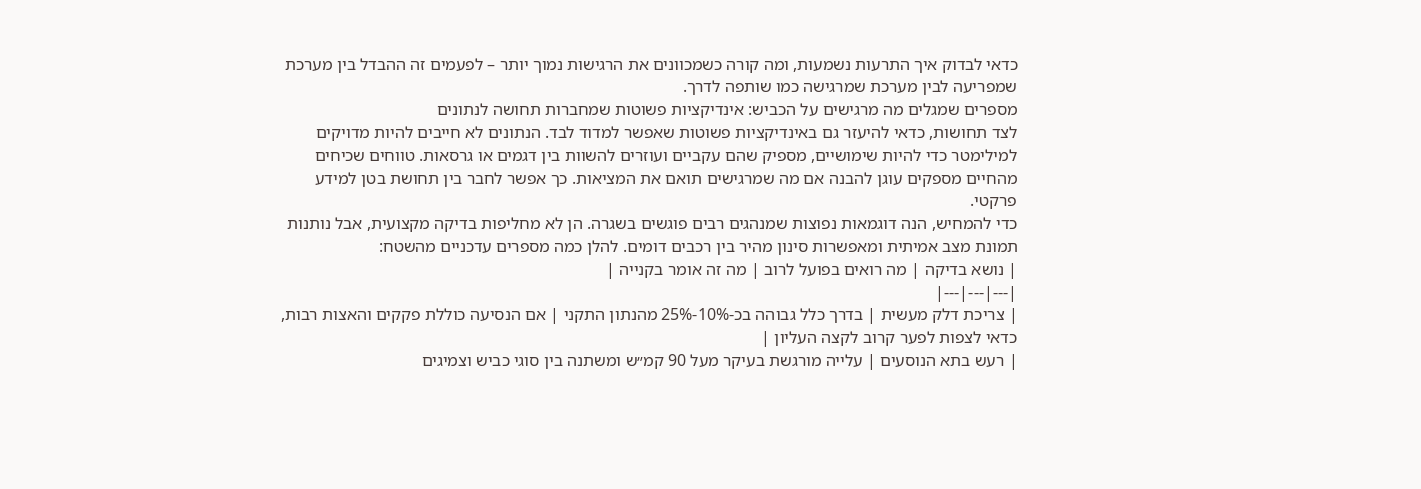כדאי לבדוק איך התרעות נשמעות, ומה קורה כשמכוונים את הרגישות נמוך יותר – לפעמים זה ההבדל בין מערכת שמפריעה לבין מערכת שמרגישה כמו שותפה לדרך.
מספרים שמגלים מה מרגישים על הכביש: אינדיקציות פשוטות שמחברות תחושה לנתונים
לצד תחושות, כדאי להיעזר גם באינדיקציות פשוטות שאפשר למדוד לבד. הנתונים לא חייבים להיות מדויקים למילימטר כדי להיות שימושיים, מספיק שהם עקביים ועוזרים להשוות בין דגמים או גרסאות. טווחים שכיחים מהחיים מספקים עוגן להבנה אם מה שמרגישים תואם את המציאות. כך אפשר לחבר בין תחושת בטן למידע פרקטי.
כדי להמחיש, הנה דוגמאות נפוצות שמנהגים רבים פוגשים בשגרה. הן לא מחליפות בדיקה מקצועית, אבל נותנות תמונת מצב אמיתית ומאפשרות סינון מהיר בין רכבים דומים. להלן כמה מספרים עדכניים מהשטח:
| נושא בדיקה | מה רואים בפועל לרוב | מה זה אומר בקנייה |
|---|---|---|
| צריכת דלק מעשית | בדרך כלל גבוהה בכ-10%-25% מהנתון התקני | אם הנסיעה כוללת פקקים והאצות רבות, כדאי לצפות לפער קרוב לקצה העליון |
| רעש בתא הנוסעים | עלייה מורגשת בעיקר מעל 90 קמ״ש ומשתנה בין סוגי כביש וצמיגים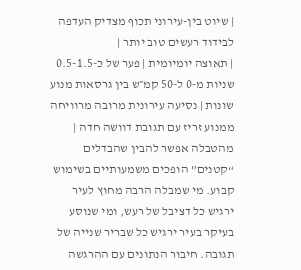| שיוט בין-עירוני תכוף מצדיק העדפה לבידוד רעשים טוב יותר |
| תאוצה יומיומית | פער של כ-0.5-1.5 שניות מ-0 ל-50 קמ״ש בין גרסאות מנוע שונות | נסיעה עירונית מרובה מרוויחה ממנוע זריז עם תגובת דוושה חדה |
מהטבלה אפשר להבין שהבדלים “קטנים” הופכים משמעותיים בשימוש קבוע. מי שמבלה הרבה מחוץ לעיר ירגיש כל דציבל של רעש, ומי שנוסע בעיקר בעיר ירגיש כל שבריר שנייה של תגובה. חיבור הנתונים עם ההרגשה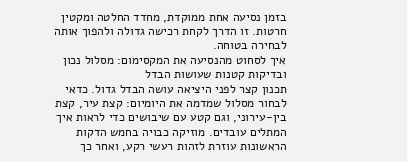בזמן נסיעה אחת ממוקדת, מחדד החלטה ומקטין חרטות. זו הדרך לקחת רכישה גדולה ולהפוך אותה לבחירה בטוחה.
איך לסחוט מהנסיעה את המקסימום: מסלול נכון ובדיקות קטנות שעושות הבדל
תכנון קצר לפני היציאה עושה הבדל גדול. כדאי לבחור מסלול שמדמה את היומיום: קצת עיר, קצת בין-עירוני, וגם קטע עם שיבושים כדי לראות איך המתלים עובדים. מוזיקה כבויה בחמש הדקות הראשונות עוזרת לזהות רעשי רקע, ואחר כך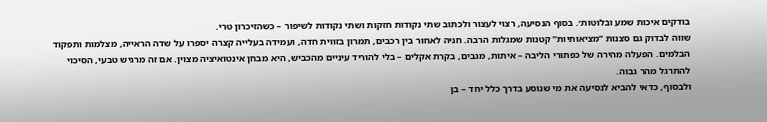בודקים איכות שמע ובלוטות׳. בסוף הנסיעה, רצוי לעצור ולכתוב שתי נקודות חזקות ושתי נקודות לשיפור – כשהזיכרון טרי.
שווה לבדוק גם סצנות “מציאותיות” קטנות שמגלות הרבה. חניה לאחור בין רכבים, תמרון בזווית חדה, ועמידה בעלייה קצרה יספרו על שדה הראייה, מצלמות ותפקוד הבלמים. הפעלה מהירה של כפתורי הליבה – איתות, מגבים, בקרת אקלים – בלי להוריד עיניים מהכביש, היא מבחן אינטואיציה מצוין. אם זה מרגיש טבעי, הסיכוי להתרגל מהר גבוה.
ולבסוף, כדאי להביא לנסיעה את מי שנוסע בדרך כלל יחד – בן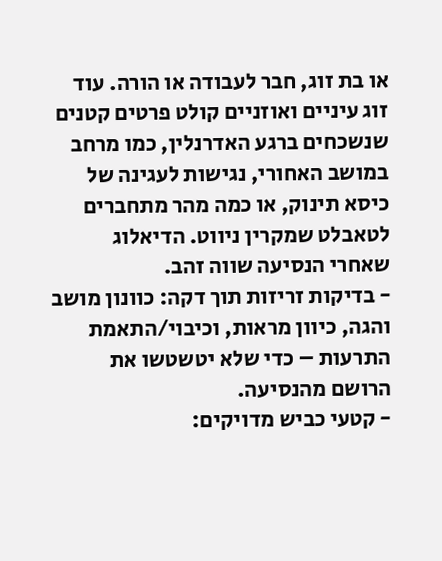או בת זוג, חבר לעבודה או הורה. עוד זוג עיניים ואוזניים קולט פרטים קטנים שנשכחים ברגע האדרנלין, כמו מרחב במושב האחורי, נגישות לעגינה של כיסא תינוק, או כמה מהר מתחברים לטאבלט שמקרין ניווט. הדיאלוג שאחרי הנסיעה שווה זהב.
- בדיקות זריזות תוך דקה: כוונון מושב והגה, כיוון מראות, וכיבוי/התאמת התרעות – כדי שלא יטשטשו את הרושם מהנסיעה.
- קטעי כביש מדויקים: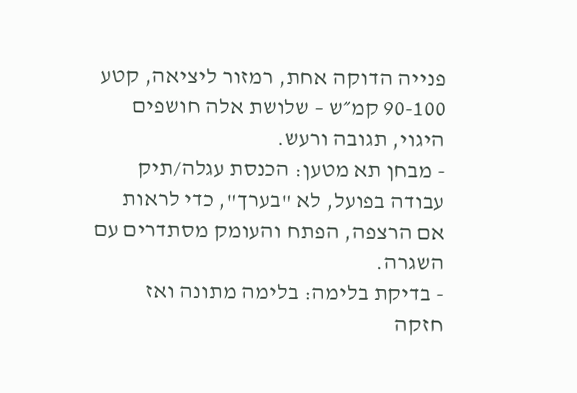פנייה הדוקה אחת, רמזור ליציאה, קטע 90-100 קמ״ש – שלושת אלה חושפים היגוי, תגובה ורעש.
- מבחן תא מטען: הכנסת עגלה/תיק עבודה בפועל, לא "בערך", כדי לראות אם הרצפה, הפתח והעומק מסתדרים עם השגרה.
- בדיקת בלימה: בלימה מתונה ואז חזקה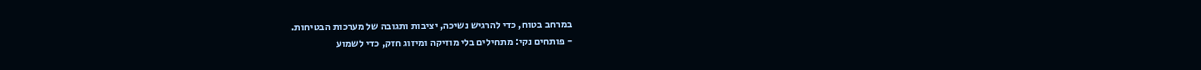במרחב בטוח, כדי להרגיש נשיכה, יציבות ותגובה של מערכות הבטיחות.
- פותחים נקי: מתחילים בלי מוזיקה ומיזוג חזק, כדי לשמוע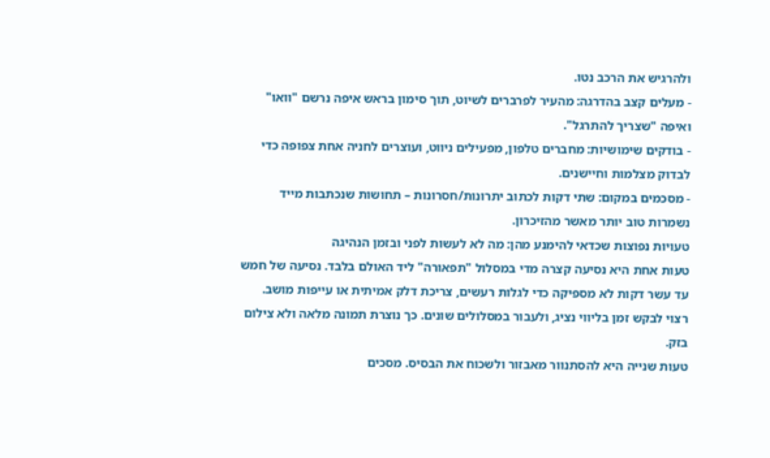ולהרגיש את הרכב נטו.
- מעלים קצב בהדרגה: מהעיר לפרברים לשיוט, תוך סימון בראש איפה נרשם "וואו" ואיפה "שצריך להתרגל".
- בודקים שימושיות: מחברים טלפון, מפעילים ניווט, ועוצרים לחניה אחת צפופה כדי לבדוק מצלמות וחיישנים.
- מסכמים במקום: שתי דקות לכתוב יתרונות/חסרונות – תחושות שנכתבות מייד נשמרות טוב יותר מאשר מהזיכרון.
טעויות נפוצות שכדאי להימנע מהן: מה לא לעשות לפני ובזמן הנהיגה
טעות אחת היא נסיעה קצרה מדי במסלול "תפאורה" ליד האולם בלבד. נסיעה של חמש עד עשר דקות לא מספיקה כדי לגלות רעשים, צריכת דלק אמיתית או עייפות מושב. רצוי לבקש זמן בליווי נציג, ולעבור במסלולים שונים. כך נוצרת תמונה מלאה ולא צילום בזק.
טעות שנייה היא להסתנוור מאבזור ולשכוח את הבסיס. מסכים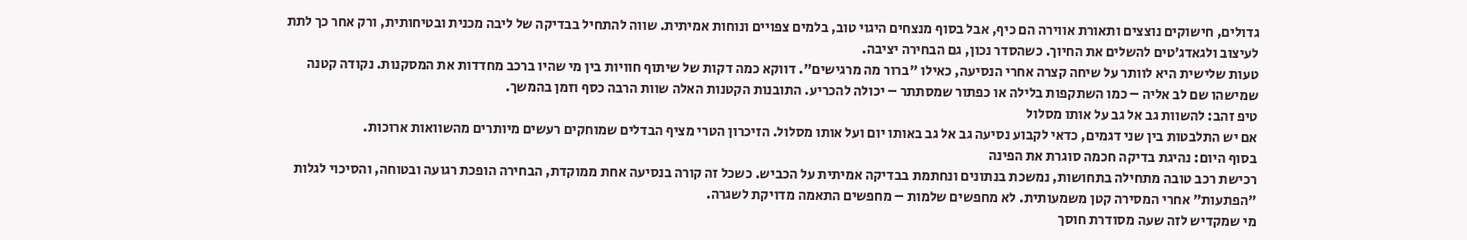גדולים, חישוקים נוצצים ותאורת אווירה הם כיף, אבל בסוף מנצחים היגוי טוב, בלמים צפויים ונוחות אמיתית. שווה להתחיל בבדיקה של ליבה מכנית ובטיחותית, ורק אחר כך לתת לעיצוב ולגאדג׳טים להשלים את החיוך. כשהסדר נכון, גם הבחירה יציבה.
טעות שלישית היא לוותר על שיחה קצרה אחרי הנסיעה, כאילו "ברור מה מרגישים". דווקא כמה דקות של שיתוף חוויות בין מי שהיו ברכב מחדדות את המסקנות. נקודה קטנה שמישהו שם לב אליה – כמו השתקפות בלילה או כפתור שמסתתר – יכולה להכריע. התובנות הקטנות האלה שוות הרבה כסף וזמן בהמשך.
טיפ זהב: להשוות גב אל גב על אותו מסלול
אם יש התלבטות בין שני דגמים, כדאי לקבוע נסיעה גב אל גב באותו יום ועל אותו מסלול. הזיכרון הטרי מציף הבדלים שמוחקים רעשים מיותרים מהשוואות ארוכות.
בסוף היום: נהיגת בדיקה חכמה סוגרת את הפינה
רכישת רכב טובה מתחילה בתחושות, נמשכת בנתונים ונחתמת בבדיקה אמיתית על הכביש. כשכל זה קורה בנסיעה אחת ממוקדת, הבחירה הופכת רגועה ובטוחה, והסיכוי לגלות "הפתעות" אחרי המסירה קטן משמעותית. לא מחפשים שלמות – מחפשים התאמה מדויקת לשגרה.
מי שמקדיש לזה שעה מסודרת חוסך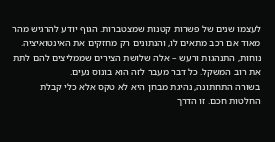לעצמו שנים של פשרות קטנות שמצטברות. הגוף יודע להרגיש מהר מאוד אם רכב מתאים לו, והנתונים רק מחזקים את האינטואיציה. נוחות, התנהגות ורעש – אלה שלושת הצירים שממליצים להם לתת את רוב המשקל. כל דבר מעבר לזה הוא בונוס נעים.
בשורה התחתונה, נהיגת מבחן היא לא טקס אלא כלי קבלת החלטות חכם. זו הדרך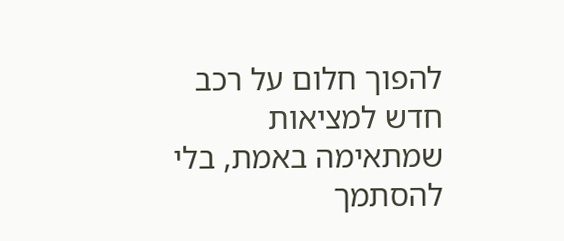להפוך חלום על רכב חדש למציאות שמתאימה באמת, בלי להסתמך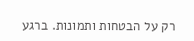רק על הבטחות ותמונות. ברגע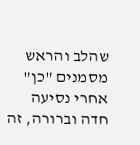שהלב והראש מסמנים "כן" אחרי נסיעה חדה וברורה, זה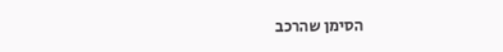הסימן שהרכב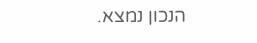הנכון נמצא.